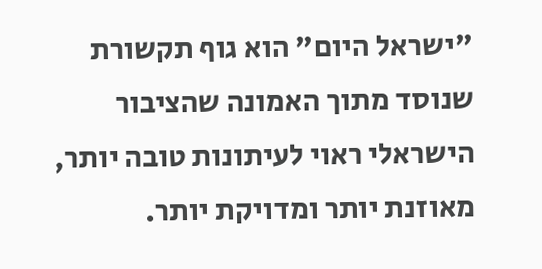"ישראל היום" הוא גוף תקשורת שנוסד מתוך האמונה שהציבור הישראלי ראוי לעיתונות טובה יותר, מאוזנת יותר ומדויקת יותר.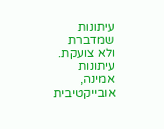עיתונות שמדברת ולא צועקת. עיתונות אמינה, אובייקטיבית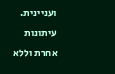ועניינית. עיתונות אחרת וללא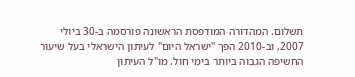תשלום. המהדורה המודפסת הראשונה פורסמה ב-30 ביולי 2007, וב-2010 הפך "ישראל היום" לעיתון הישראלי בעל שיעור החשיפה הגבוה ביותר בימי חול. מו"ל העיתון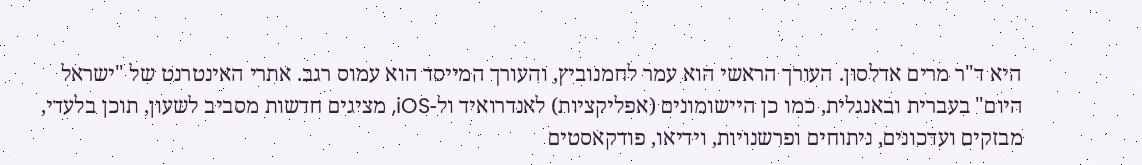היא ד"ר מרים אדלסון. העורך הראשי הוא עמר לחמנוביץ, והעורך המייסד הוא עמוס רגב. אתרי האינטרנט של "ישראל היום" בעברית ובאנגלית, כמו כן היישומונים (אפליקציות) לאנדרואיד ול-iOS, מציגים חדשות מסביב לשעון, תוכן בלעדי, מבזקים ועדכונים, ניתוחים ופרשנויות, וידיאו, פודקאסטים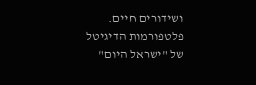ושידורים חיים. פלטפורמות הדיגיטל של "ישראל היום"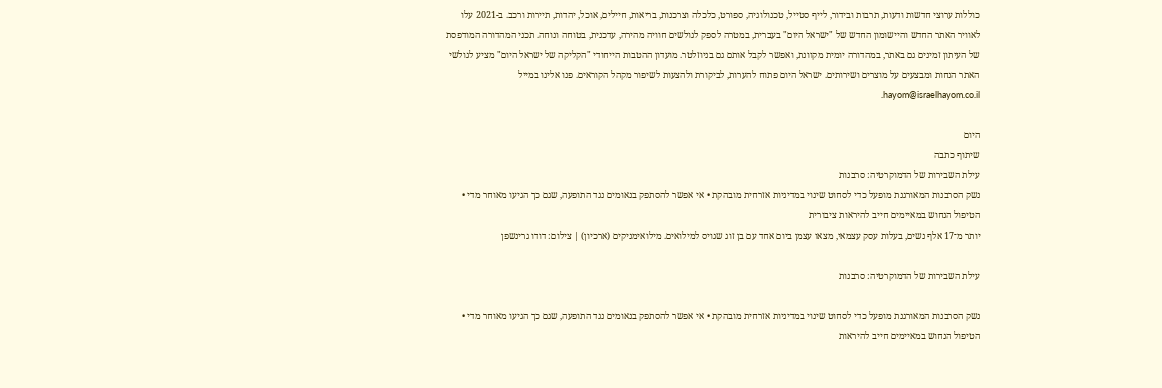כוללות ערוצי חדשות ודעות, תרבות ובידור, לייף סטייל, טכנולוגיה, ספורט, כלכלה וצרכנות, בריאות, חיילים, אוכל, יהדות, תיירות ורכב. ב-2021 עלו לאוויר האתר החדש והיישומון החדש של "ישראל היום" בעברית, במטרה לספק לגולשים חוויה מהירה, עדכנית, בטוחה ונוחה. תכני המהדורה המודפסת של העיתון זמינים גם באתר, במהדורה יומית מקוונת, ואפשר לקבל אותם גם בניוזלטר. מועדון ההטבות הייחודי "הקליקה של ישראל היום" מציע לגולשי האתר הנחות ומבצעים על מוצרים ושירותים. ישראל היום פתוח להערות, לביקורת ולהצעות לשיפור מקהל הקוראים. פנו אלינו במייל hayom@israelhayom.co.il.

היום
שיתוף כתבה
עילת השבירות של הדמוקרטיה: סרבנות
נשק הסרבנות המאורגנת מופעל כדי לסחוט שינוי במדיניות אזרחית מובהקת • אי אפשר להסתפק בנאומים נגד התופעה, שגם כך הגיעו מאוחר מדי • הטיפול הנחוש במאיימים חייב להיראות ציבורית
יותר מ־17 אלף נשים, בעלות עסק עצמאי, מצאו עצמן ביום אחד עם בן זוג שגויס למילואים. מילואימניקים (ארכיון) | צילום: דודו גרינשפן

עילת השבירות של הדמוקרטיה: סרבנות

נשק הסרבנות המאורגנת מופעל כדי לסחוט שינוי במדיניות אזרחית מובהקת • אי אפשר להסתפק בנאומים נגד התופעה, שגם כך הגיעו מאוחר מדי • הטיפול הנחוש במאיימים חייב להיראות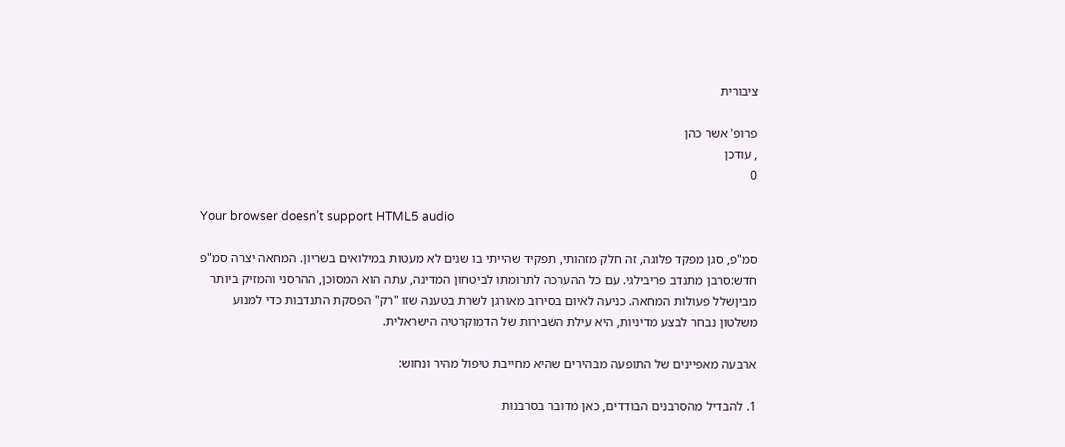ציבורית

פרופ' אשר כהן
, עודכן
0

Your browser doesn’t support HTML5 audio

סמ"פ, סגן מפקד פלוגה, זה חלק מזהותי, תפקיד שהייתי בו שנים לא מעטות במילואים בשריון. המחאה יצרה סמ"פ חדש:סרבן מתנדב פריבילגי. עם כל ההערכה לתרומתו לביטחון המדינה, עתה הוא המסוכן, ההרסני והמזיק ביותר מביןשלל פעולות המחאה. כניעה לאיום בסירוב מאורגן לשרת בטענה שזו "רק" הפסקת התנדבות כדי למנוע משלטון נבחר לבצע מדיניות, היא עילת השבירות של הדמוקרטיה הישראלית.

ארבעה מאפיינים של התופעה מבהירים שהיא מחייבת טיפול מהיר ונחוש:

1. להבדיל מהסרבנים הבודדים, כאן מדובר בסרבנות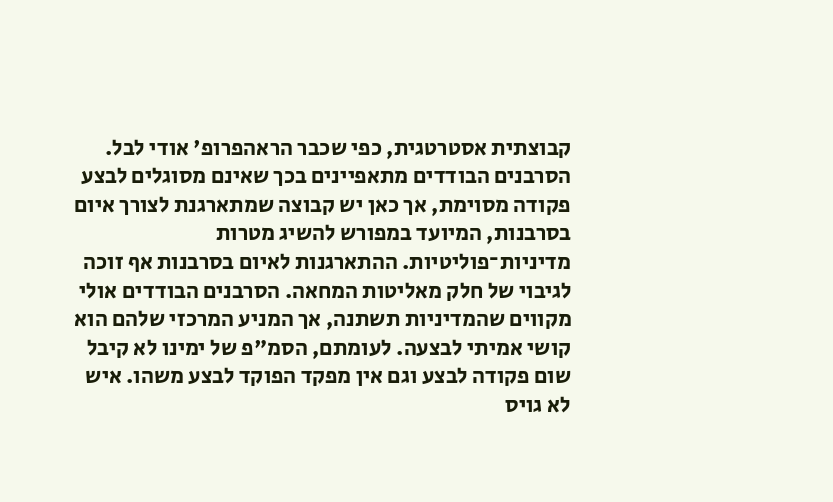קבוצתית אסטרטגית, כפי שכבר הראהפרופ' אודי לבל. הסרבנים הבודדים מתאפיינים בכך שאינם מסוגלים לבצע פקודה מסוימת, אך כאן יש קבוצה שמתארגנת לצורך איום בסרבנות, המיועד במפורש להשיג מטרות מדיניות־פוליטיות. ההתארגנות לאיום בסרבנות אף זוכה לגיבוי של חלק מאליטות המחאה. הסרבנים הבודדים אולי מקווים שהמדיניות תשתנה, אך המניע המרכזי שלהם הוא קושי אמיתי לבצעה. לעומתם, הסמ"פ של ימינו לא קיבל שום פקודה לבצע וגם אין מפקד הפוקד לבצע משהו. איש לא גויס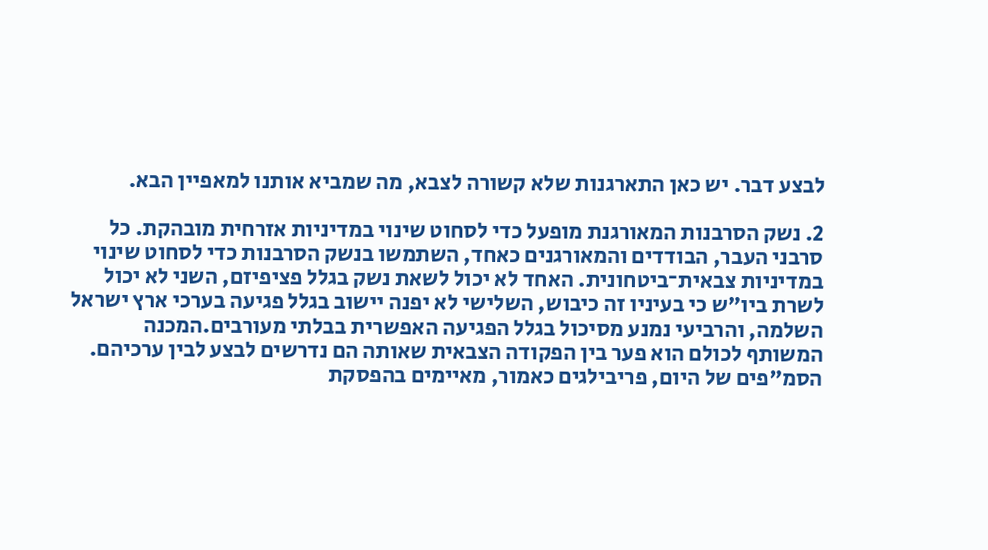לבצע דבר. יש כאן התארגנות שלא קשורה לצבא, מה שמביא אותנו למאפיין הבא.

2. נשק הסרבנות המאורגנת מופעל כדי לסחוט שינוי במדיניות אזרחית מובהקת. כל סרבני העבר, הבודדים והמאורגנים כאחד, השתמשו בנשק הסרבנות כדי לסחוט שינוי במדיניות צבאית־ביטחונית. האחד לא יכול לשאת נשק בגלל פציפיזם, השני לא יכול לשרת ביו"ש כי בעיניו זה כיבוש, השלישי לא יפנה יישוב בגלל פגיעה בערכי ארץ ישראל השלמה, והרביעי נמנע מסיכול בגלל הפגיעה האפשרית בבלתי מעורבים.המכנה המשותף לכולם הוא פער בין הפקודה הצבאית שאותה הם נדרשים לבצע לבין ערכיהם. הסמ"פים של היום, פריבילגים כאמור, מאיימים בהפסקת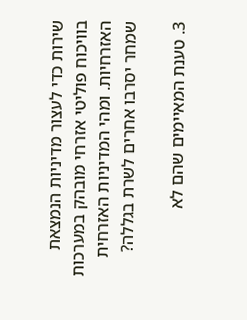שירות כדי לעצור מדיניות הנמצאת בוויכוח פוליטי אזרחי מובהק במערכות האזרחיות. ומהי המדיניות האזרחית שמחר יסרבו אחרים לשרת בגללה?

3. טענת המאיימים שהם לא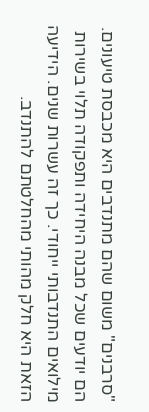"סרבנים" משום שהם מתנדבים היא מכבסת טיעונים. הם יודעים שכל מבנה היחידה ותפקודה תלוי בשירות מילואים התנדבותי ייחודי. כך זה עשרות שנים. הידיעה הזאת היא חלק מהותי מהחלטתם להתנדב.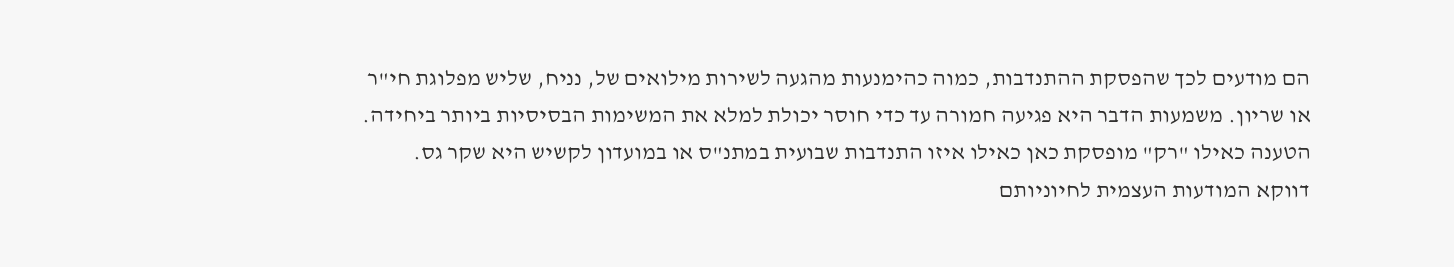הם מודעים לכך שהפסקת ההתנדבות, כמוה כהימנעות מהגעה לשירות מילואים של, נניח, שליש מפלוגת חי"ר או שריון. משמעות הדבר היא פגיעה חמורה עד כדי חוסר יכולת למלא את המשימות הבסיסיות ביותר ביחידה. הטענה כאילו "רק" מופסקת כאן כאילו איזו התנדבות שבועית במתנ"ס או במועדון לקשיש היא שקר גס. דווקא המודעות העצמית לחיוניותם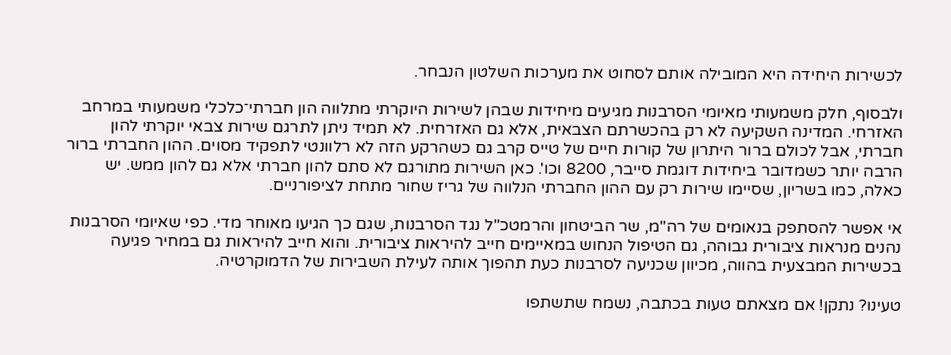לכשירות היחידה היא המובילה אותם לסחוט את מערכות השלטון הנבחר.

ולבסוף, חלק משמעותי מאיומי הסרבנות מגיעים מיחידות שבהן לשירות היוקרתי מתלווה הון חברתי־כלכלי משמעותי במרחב האזרחי. המדינה השקיעה לא רק בהכשרתם הצבאית, אלא גם האזרחית. לא תמיד ניתן לתרגם שירות צבאי יוקרתי להון חברתי, אבל לכולם ברור היתרון של קורות חיים של טייס קרב גם כשהרקע הזה לא רלוונטי לתפקיד מסוים. ההון החברתי ברור הרבה יותר כשמדובר ביחידות דוגמת סייבר, 8200 וכו'. כאן השירות מתורגם לא סתם להון חברתי אלא גם להון ממש. יש כאלה, כמו בשריון, שסיימו שירות רק עם ההון החברתי הנלווה של גריז שחור מתחת לציפורניים.

אי אפשר להסתפק בנאומים של רה"מ, שר הביטחון והרמטכ"ל נגד הסרבנות, שגם כך הגיעו מאוחר מדי. כפי שאיומי הסרבנות נהנים מנראות ציבורית גבוהה, גם הטיפול הנחוש במאיימים חייב להיראות ציבורית. והוא חייב להיראות גם במחיר פגיעה בכשירות המבצעית בהווה, מכיוון שכניעה לסרבנות כעת תהפוך אותה לעילת השבירות של הדמוקרטיה.

טעינו? נתקן! אם מצאתם טעות בכתבה, נשמח שתשתפו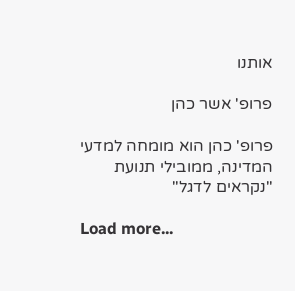אותנו

פרופ' אשר כהן

פרופ' כהן הוא מומחה למדעי המדינה, ממובילי תנועת "נקראים לדגל"

Load more...